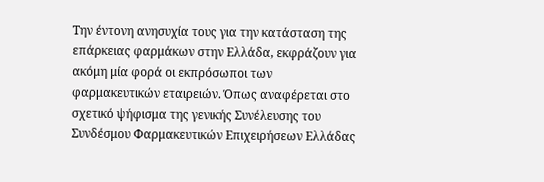Την έντονη ανησυχία τους για την κατάσταση της επάρκειας φαρμάκων στην Ελλάδα, εκφράζουν για ακόμη μία φορά οι εκπρόσωποι των φαρμακευτικών εταιρειών. Όπως αναφέρεται στο σχετικό ψήφισμα της γενικής Συνέλευσης του Συνδέσμου Φαρμακευτικών Επιχειρήσεων Ελλάδας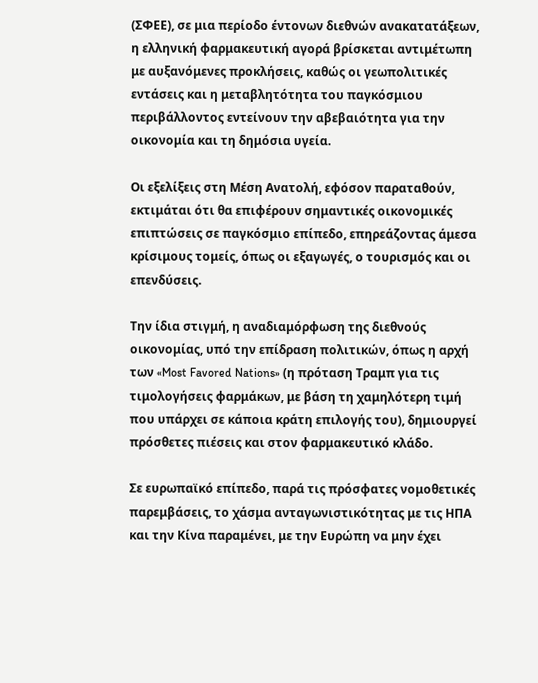(ΣΦΕΕ), σε μια περίοδο έντονων διεθνών ανακατατάξεων, η ελληνική φαρμακευτική αγορά βρίσκεται αντιμέτωπη με αυξανόμενες προκλήσεις, καθώς οι γεωπολιτικές εντάσεις και η μεταβλητότητα του παγκόσμιου περιβάλλοντος εντείνουν την αβεβαιότητα για την οικονομία και τη δημόσια υγεία.

Οι εξελίξεις στη Μέση Ανατολή, εφόσον παραταθούν, εκτιμάται ότι θα επιφέρουν σημαντικές οικονομικές επιπτώσεις σε παγκόσμιο επίπεδο, επηρεάζοντας άμεσα κρίσιμους τομείς, όπως οι εξαγωγές, ο τουρισμός και οι επενδύσεις.

Την ίδια στιγμή, η αναδιαμόρφωση της διεθνούς οικονομίας, υπό την επίδραση πολιτικών, όπως η αρχή των «Most Favored Nations» (η πρόταση Τραμπ για τις τιμολογήσεις φαρμάκων, με βάση τη χαμηλότερη τιμή που υπάρχει σε κάποια κράτη επιλογής του), δημιουργεί πρόσθετες πιέσεις και στον φαρμακευτικό κλάδο.

Σε ευρωπαϊκό επίπεδο, παρά τις πρόσφατες νομοθετικές παρεμβάσεις, το χάσμα ανταγωνιστικότητας με τις ΗΠΑ και την Κίνα παραμένει, με την Ευρώπη να μην έχει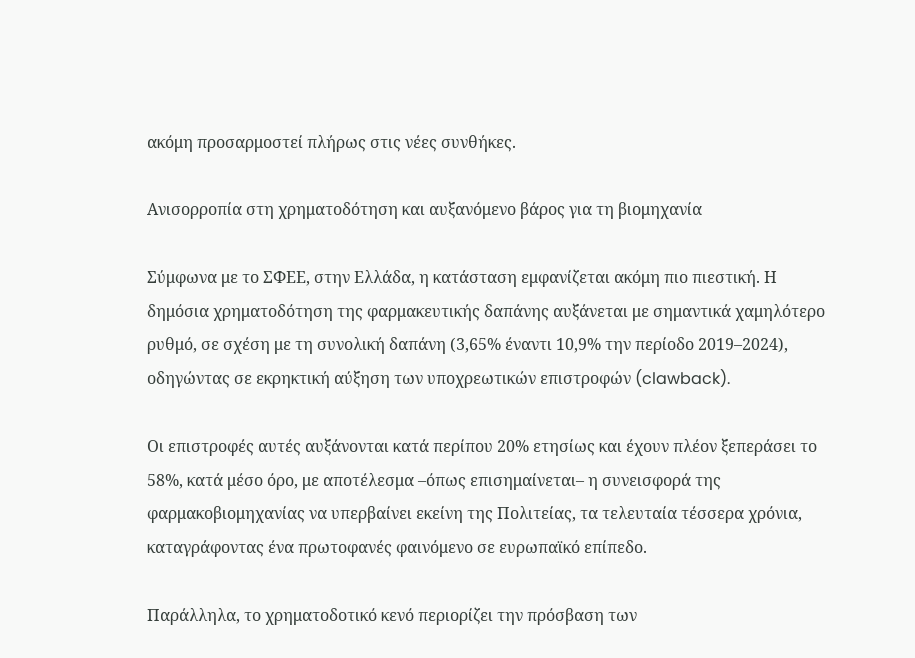ακόμη προσαρμοστεί πλήρως στις νέες συνθήκες.

Ανισορροπία στη χρηματοδότηση και αυξανόμενο βάρος για τη βιομηχανία

Σύμφωνα με το ΣΦΕΕ, στην Ελλάδα, η κατάσταση εμφανίζεται ακόμη πιο πιεστική. Η δημόσια χρηματοδότηση της φαρμακευτικής δαπάνης αυξάνεται με σημαντικά χαμηλότερο ρυθμό, σε σχέση με τη συνολική δαπάνη (3,65% έναντι 10,9% την περίοδο 2019–2024), οδηγώντας σε εκρηκτική αύξηση των υποχρεωτικών επιστροφών (clawback).

Οι επιστροφές αυτές αυξάνονται κατά περίπου 20% ετησίως και έχουν πλέον ξεπεράσει το 58%, κατά μέσο όρο, με αποτέλεσμα –όπως επισημαίνεται– η συνεισφορά της φαρμακοβιομηχανίας να υπερβαίνει εκείνη της Πολιτείας, τα τελευταία τέσσερα χρόνια, καταγράφοντας ένα πρωτοφανές φαινόμενο σε ευρωπαϊκό επίπεδο.

Παράλληλα, το χρηματοδοτικό κενό περιορίζει την πρόσβαση των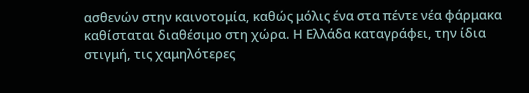ασθενών στην καινοτομία, καθώς μόλις ένα στα πέντε νέα φάρμακα καθίσταται διαθέσιμο στη χώρα. Η Ελλάδα καταγράφει, την ίδια στιγμή, τις χαμηλότερες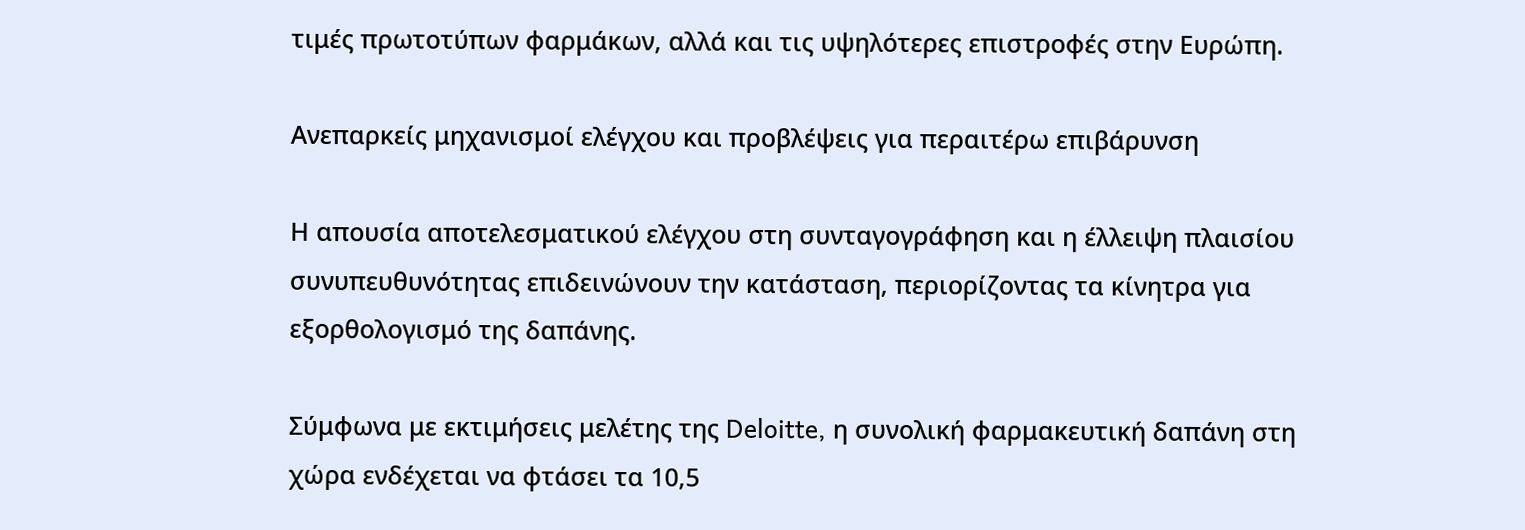τιμές πρωτοτύπων φαρμάκων, αλλά και τις υψηλότερες επιστροφές στην Ευρώπη.

Ανεπαρκείς μηχανισμοί ελέγχου και προβλέψεις για περαιτέρω επιβάρυνση

Η απουσία αποτελεσματικού ελέγχου στη συνταγογράφηση και η έλλειψη πλαισίου συνυπευθυνότητας επιδεινώνουν την κατάσταση, περιορίζοντας τα κίνητρα για εξορθολογισμό της δαπάνης.

Σύμφωνα με εκτιμήσεις μελέτης της Deloitte, η συνολική φαρμακευτική δαπάνη στη χώρα ενδέχεται να φτάσει τα 10,5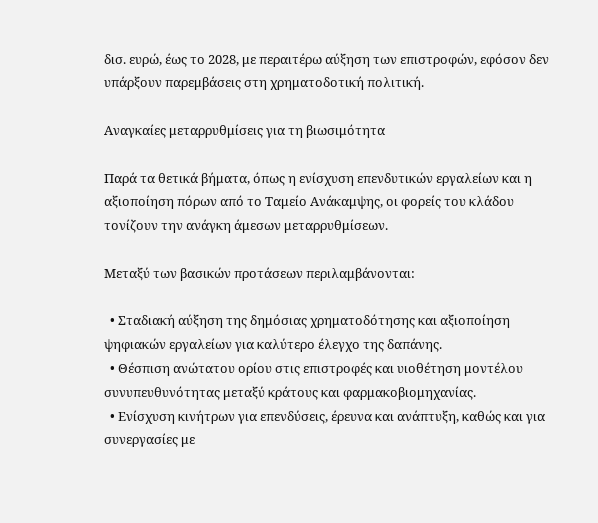δισ. ευρώ, έως το 2028, με περαιτέρω αύξηση των επιστροφών, εφόσον δεν υπάρξουν παρεμβάσεις στη χρηματοδοτική πολιτική.

Αναγκαίες μεταρρυθμίσεις για τη βιωσιμότητα

Παρά τα θετικά βήματα, όπως η ενίσχυση επενδυτικών εργαλείων και η αξιοποίηση πόρων από το Ταμείο Ανάκαμψης, οι φορείς του κλάδου τονίζουν την ανάγκη άμεσων μεταρρυθμίσεων.

Μεταξύ των βασικών προτάσεων περιλαμβάνονται:

  • Σταδιακή αύξηση της δημόσιας χρηματοδότησης και αξιοποίηση ψηφιακών εργαλείων για καλύτερο έλεγχο της δαπάνης.
  • Θέσπιση ανώτατου ορίου στις επιστροφές και υιοθέτηση μοντέλου συνυπευθυνότητας μεταξύ κράτους και φαρμακοβιομηχανίας.
  • Ενίσχυση κινήτρων για επενδύσεις, έρευνα και ανάπτυξη, καθώς και για συνεργασίες με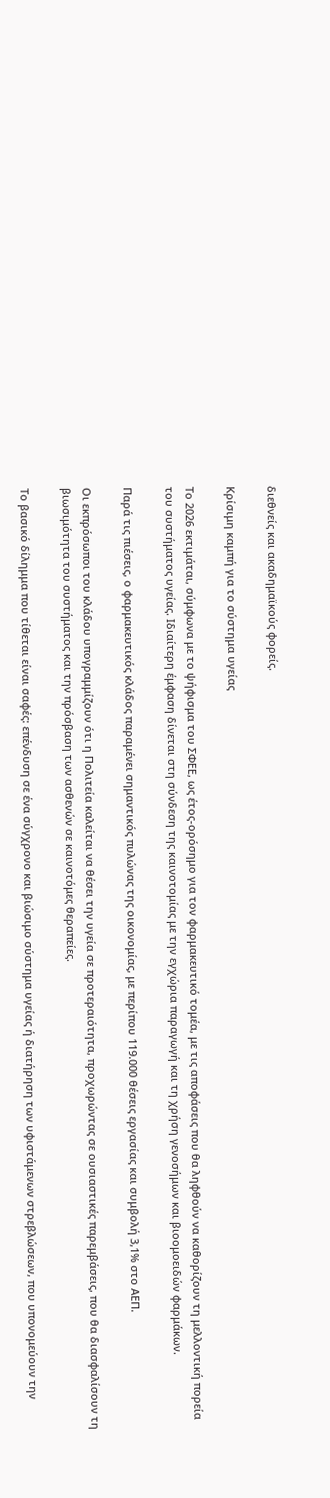διεθνείς και ακαδημαϊκούς φορείς.

Κρίσιμη καμπή για το σύστημα υγείας

Το 2026 εκτιμάται, σύμφωνα με το ψήφισμα του ΣΦΕΕ, ως έτος-ορόσημο για τον φαρμακευτικό τομέα, με τις αποφάσεις που θα ληφθούν να καθορίζουν τη μελλοντική πορεία του συστήματος υγείας. Ιδιαίτερη έμφαση δίνεται στη σύνδεση της καινοτομίας με την εγχώρια παραγωγή και τη χρήση γενοσήμων και βιοομοειδών φαρμάκων.

Παρά τις πιέσεις, ο φαρμακευτικός κλάδος παραμένει σημαντικός πυλώνας της οικονομίας, με περίπου 119.000 θέσεις εργασίας και συμβολή 3,1% στο ΑΕΠ.

Οι εκπρόσωποι του κλάδου υπογραμμίζουν ότι η Πολιτεία καλείται να θέσει την υγεία σε προτεραιότητα, προχωρώντας σε ουσιαστικές παρεμβάσεις, που θα διασφαλίσουν τη βιωσιμότητα του συστήματος και την πρόσβαση των ασθενών σε καινοτόμες θεραπείες.

Το βασικό δίλημμα που τίθεται είναι σαφές: επένδυση σε ένα σύγχρονο και βιώσιμο σύστημα υγείας ή διατήρηση των υφιστάμενων στρεβλώσεων, που υπονομεύουν την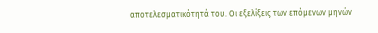αποτελεσματικότητά του. Οι εξελίξεις των επόμενων μηνών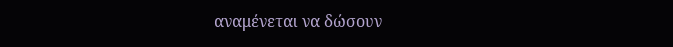αναμένεται να δώσουν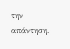την απάντηση.